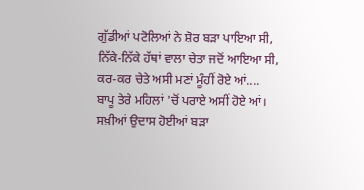ਗੁੱਡੀਆਂ ਪਟੋਲਿਆਂ ਨੇ ਸ਼ੋਰ ਬੜਾ ਪਾਇਆ ਸੀ,
ਨਿੱਕੇ-ਨਿੱਕੇ ਹੱਥਾਂ ਵਾਲਾ ਚੇਤਾ ਜਦੋਂ ਆਇਆ ਸੀ,
ਕਰ-ਕਰ ਚੇਤੇ ਅਸੀ ਮਣਾਂ ਮੂੰਹੀਂ ਰੋਏ ਆਂ....
ਬਾਪੂ ਤੇਰੇ ਮਹਿਲਾਂ 'ਚੋਂ ਪਰਾਏ ਅਸੀਂ ਹੋਏ ਆਂ।
ਸਖ਼ੀਆਂ ਉਦਾਸ ਹੋਈਆਂ ਬੜਾ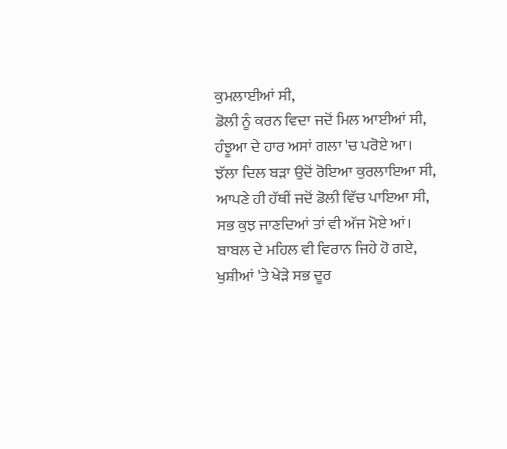ਕੁਮਲਾਈਆਂ ਸੀ,
ਡੋਲੀ ਨੂੰ ਕਰਨ ਵਿਦਾ ਜਦੋਂ ਮਿਲ ਆਈਆਂ ਸੀ,
ਹੰਝੂਆ ਦੇ ਹਾਰ ਅਸਾਂ ਗਲਾ 'ਚ ਪਰੋਏ ਆ।
ਝੱਲਾ ਦਿਲ ਬੜਾ ਉਦੋਂ ਰੋਇਆ ਕੁਰਲਾਇਆ ਸੀ,
ਆਪਣੇ ਹੀ ਹੱਥੀਂ ਜਦੋਂ ਡੋਲੀ ਵਿੱਚ ਪਾਇਆ ਸੀ,
ਸਭ ਕੁਝ ਜਾਣਦਿਆਂ ਤਾਂ ਵੀ ਅੱਜ ਮੋਏ ਆਂ।
ਬਾਬਲ ਦੇ ਮਹਿਲ ਵੀ ਵਿਰਾਨ ਜਿਹੇ ਹੋ ਗਏ,
ਖੁਸ਼ੀਆਂ 'ਤੇ ਖੇੜੇ ਸਭ ਦੂਰ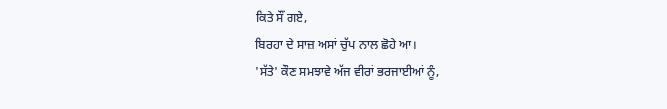ਕਿਤੇ ਸੌਂ ਗਏ,
ਬਿਰਹਾ ਦੇ ਸਾਜ਼ ਅਸਾਂ ਚੁੱਪ ਨਾਲ ਛੋਹੇ ਆ।
'ਸੱਤੇ' ਕੌਣ ਸਮਝਾਵੇ ਅੱਜ ਵੀਰਾਂ ਭਰਜਾਈਆਂ ਨੂੰ,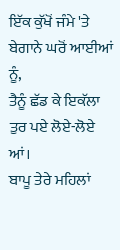ਇੱਕ ਕੁੱਖੋਂ ਜੰਮੇ 'ਤੇ ਬੇਗਾਨੇ ਘਰੋਂ ਆਈਆਂ ਨੂੰ,
ਤੈਨੂੰ ਛੱਡ ਕੇ ਇਕੱਲਾ ਤੁਰ ਪਏ ਲੋਏ-ਲੋਏ ਆਂ।
ਬਾਪੂ ਤੇਰੇ ਮਹਿਲਾਂ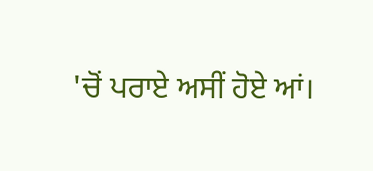'ਚੋਂ ਪਰਾਏ ਅਸੀਂ ਹੋਏ ਆਂ।